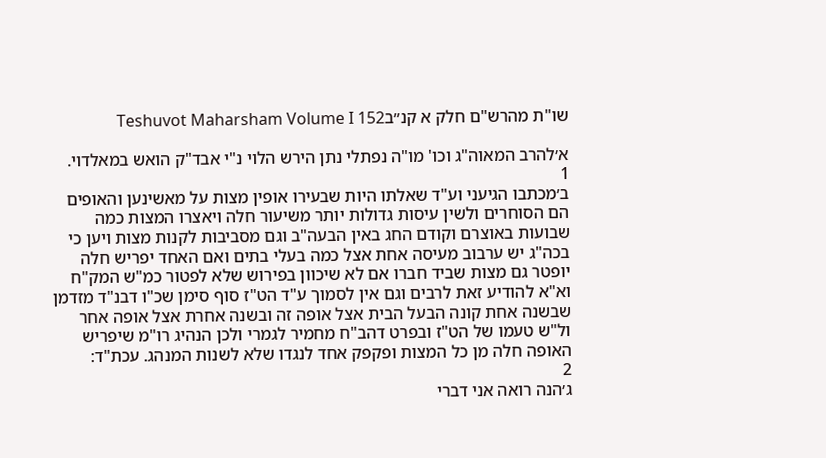שו"ת מהרש"ם חלק א קנ״בTeshuvot Maharsham Volume I 152

א׳להרב המאוה"ג וכו' מו"ה נפתלי נתן הירש הלוי נ"י אבד"ק הואש במאלדוי.
1
ב׳מכתבו הגיעני וע"ד שאלתו היות שבעירו אופין מצות על מאשינען והאופים הם הסוחרים ולשין עיסות גדולות יותר משיעור חלה ויאצרו המצות כמה שבועות באוצרם וקודם החג באין הבעה"ב וגם מסביבות לקנות מצות ויען כי בכה"ג יש ערבוב מעיסה אחת אצל כמה בעלי בתים ואם האחד יפריש חלה יופטר גם מצות שביד חברו אם לא שיכוון בפירוש שלא לפטור כמ"ש המק"ח וא"א להודיע זאת לרבים וגם אין לסמוך ע"ד הט"ז סוף סימן שכ"ו דבנ"ד מזדמן שבשנה אחת קונה הבעל הבית אצל אופה זה ובשנה אחרת אצל אופה אחר ול"ש טעמו של הט"ז ובפרט דהב"ח מחמיר לגמרי ולכן הנהיג רו"מ שיפריש האופה חלה מן כל המצות ופקפק אחד לנגדו שלא לשנות המנהג. עכת"ד:
2
ג׳הנה רואה אני דברי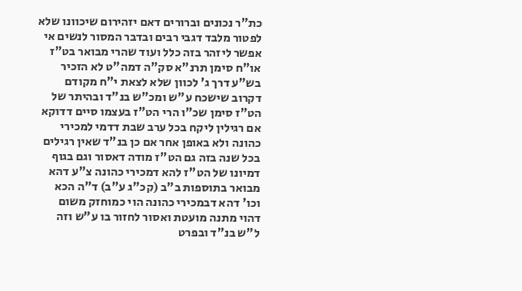כת"ר נכונים וברורים דאם יזהירום שיכוונו שלא לפטור מלבד דגבי רבים ובדבר המסור לנשים אי אפשר ליזהר בזה כלל ועוד שהרי מבואר בט"ז או"ח סימן תרנ"א סק"ה דמה"ט לא הזכיר בש"ע דרך ג' לכוון שלא לצאת י"ח מקודם דקרוב שישכח ע"ש ומכ"ש בנ"ד ובהיתר של הט"ז סימן שכ"ו הרי הט"ז בעצמו סיים דדוקא אם רגילין ליקח בכל ערב שבת דדמי למכירי כהונה ולא באופן אחר אם כן בנ"ד שאין רגילים בכל שנה בזה גם הט"ז מודה דאסור וגם בגוף דמיונו של הט"ז להא דמכירי כהונה צ"ע דהא מבואר בתוספות ב"ב (קכ"ג ע"ב) ד"ה הכא וכו' דהא דבמכירי כהונה הוי כמוחזק משום דהוי מתנה מועטת ואסור לחזור בו ע"ש וזה ל"ש בנ"ד ובפרט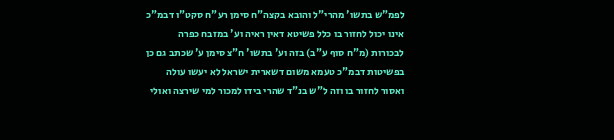לפמ"ש בתשו' מהרי"ל והובא בקצה"ח סימן רע"ח סקט"ו דבמ"כ אינו יכול לחזור בו כלל פשיטא דאין ראיה וע' במזבח כפרה לבכורות (מ"ח סוף ע"ב) בזה וע' בתשו' ח"צ סימן ע' שכתב גם כן בפשיטות דבמ"כ טעמא משום דשארית ישראל לא יעשו עולה ואסור לחזור בו וזה ל"ש בנ"ד שהרי בידו למכור למי שירצה ואולי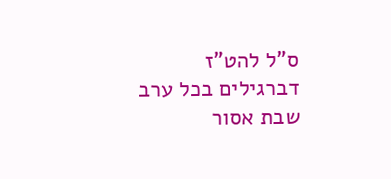ס"ל להט"ז דברגילים בכל ערב שבת אסור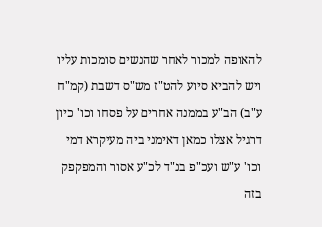להאופה למכור לאחר שהנשים סומכות עליו ויש להביא סיוע להט"ז מש"ס דשבת (קמ"ח ע"ב) הב"ע בממנה אחרים על פסחו וכו' כיון דרגיל אצלו כמאן דאימני ביה מעיקרא דמי וכו' ע"ש ועכ"פ בנ"ד לכ"ע אסור והמפקפק בזה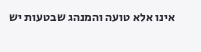אינו אלא טועה והמנהג שבטעות יש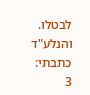לבטלו. והנלע"ד כתבתי:
3